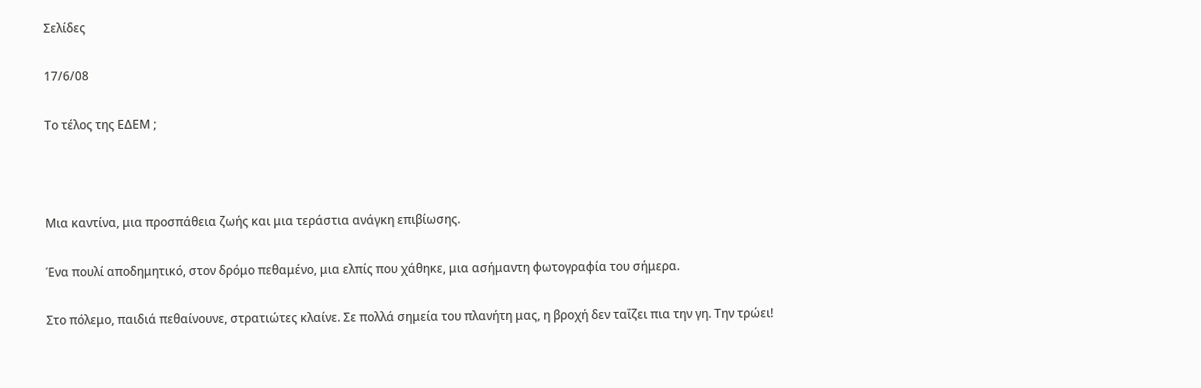Σελίδες

17/6/08

Το τέλος της ΕΔΕΜ ;



Μια καντίνα, μια προσπάθεια ζωής και μια τεράστια ανάγκη επιβίωσης.

Ένα πουλί αποδημητικό, στον δρόμο πεθαμένο, μια ελπίς που χάθηκε, μια ασήμαντη φωτογραφία του σήμερα.

Στο πόλεμο, παιδιά πεθαίνουνε, στρατιώτες κλαίνε. Σε πολλά σημεία του πλανήτη μας, η βροχή δεν ταΐζει πια την γη. Την τρώει!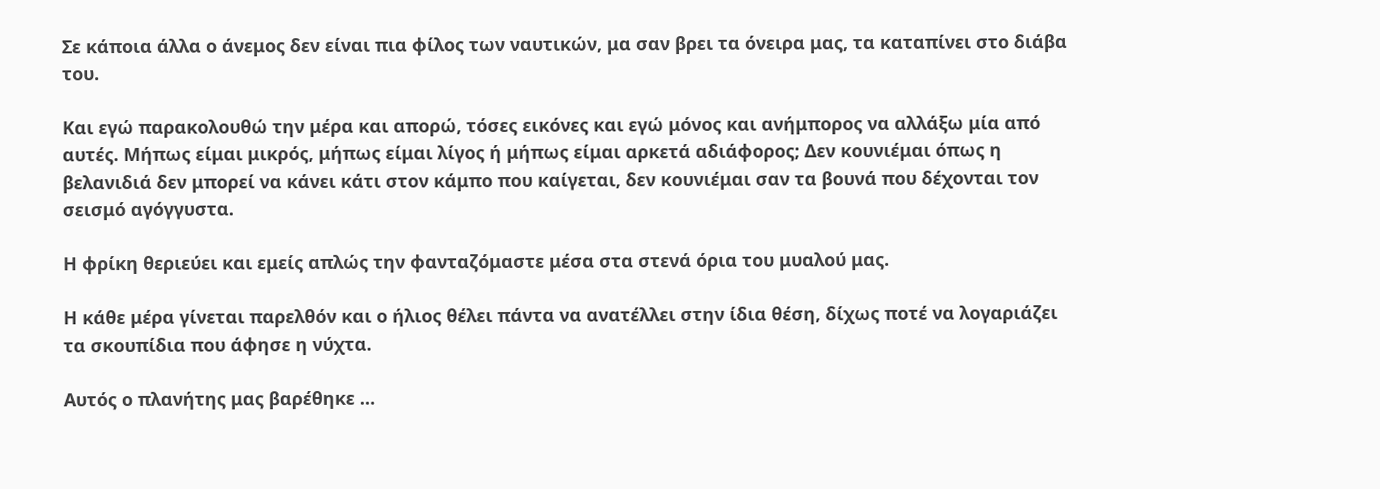Σε κάποια άλλα ο άνεμος δεν είναι πια φίλος των ναυτικών, μα σαν βρει τα όνειρα μας, τα καταπίνει στο διάβα του.

Και εγώ παρακολουθώ την μέρα και απορώ, τόσες εικόνες και εγώ μόνος και ανήμπορος να αλλάξω μία από αυτές. Μήπως είμαι μικρός, μήπως είμαι λίγος ή μήπως είμαι αρκετά αδιάφορος; Δεν κουνιέμαι όπως η βελανιδιά δεν μπορεί να κάνει κάτι στον κάμπο που καίγεται, δεν κουνιέμαι σαν τα βουνά που δέχονται τον σεισμό αγόγγυστα.

Η φρίκη θεριεύει και εμείς απλώς την φανταζόμαστε μέσα στα στενά όρια του μυαλού μας.

Η κάθε μέρα γίνεται παρελθόν και ο ήλιος θέλει πάντα να ανατέλλει στην ίδια θέση, δίχως ποτέ να λογαριάζει τα σκουπίδια που άφησε η νύχτα.

Αυτός ο πλανήτης μας βαρέθηκε …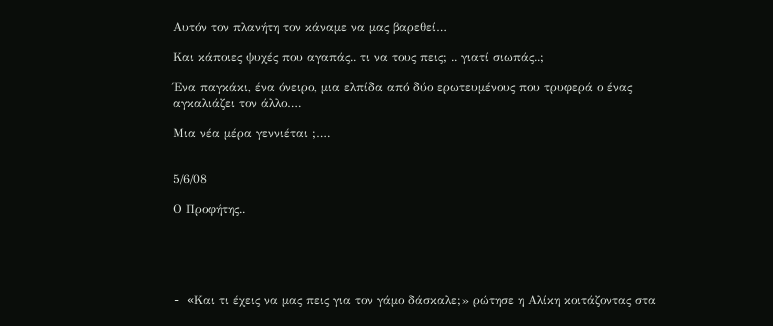Αυτόν τον πλανήτη τον κάναμε να μας βαρεθεί…

Και κάποιες ψυχές που αγαπάς.. τι να τους πεις; .. γιατί σιωπάς..;

Ένα παγκάκι, ένα όνειρο, μια ελπίδα από δύο ερωτευμένους που τρυφερά ο ένας αγκαλιάζει τον άλλο….

Μια νέα μέρα γεννιέται ;….


5/6/08

Ο Προφήτης..





- «Kαι τι έχεις να μας πεις για τον γάμο δάσκαλε;» ρώτησε η Αλίκη κοιτάζοντας στα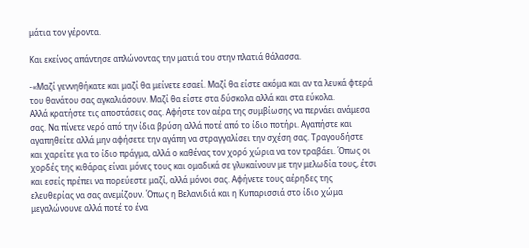μάτια τον γέροντα.

Και εκείνος απάντησε απλώνοντας την ματιά του στην πλατιά θάλασσα.

-«Μαζί γεννηθήκατε και μαζί θα μείνετε εσαεί. Μαζί θα είστε ακόμα και αν τα λευκά φτερά του θανάτου σας αγκαλιάσουν. Μαζί θα είστε στα δύσκολα αλλά και στα εύκολα.
Αλλά κρατήστε τις αποστάσεις σας. Αφήστε τον αέρα της συμβίωσης να περνάει ανάμεσα σας. Να πίνετε νερό από την ίδια βρύση αλλά ποτέ από το ίδιο ποτήρι. Αγαπήστε και αγαπηθείτε αλλά μην αφήσετε την αγάπη να στραγγαλίσει την σχέση σας. Τραγουδήστε και χαρείτε για το ίδιο πράγμα, αλλά ο καθένας τον χορό χώρια να τον τραβάει. Όπως οι χορδές της κιθάρας είναι μόνες τους και ομαδικά σε γλυκαίνουν με την μελωδία τους, έτσι και εσείς πρέπει να πορεύεστε μαζί, αλλά μόνοι σας. Αφήνετε τους αέρηδες της ελευθερίας να σας ανεμίζουν. Όπως η Βελανιδιά και η Κυπαρισσιά στο ίδιο χώμα μεγαλώνουνε αλλά ποτέ το ένα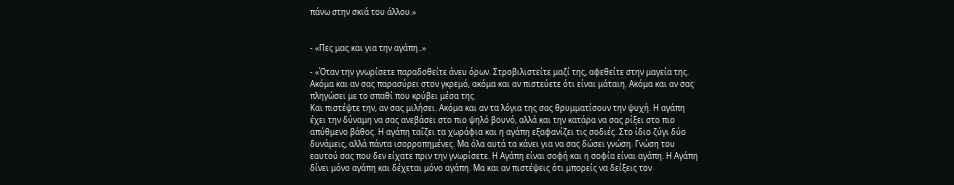πάνω στην σκιά του άλλου.»


- «Πες μας και για την αγάπη..»

- «Όταν την γνωρίσετε παραδοθείτε άνευ όρων. Στροβιλιστείτε μαζί της, αφεθείτε στην μαγεία της. Ακόμα και αν σας παρασύρει στον γκρεμό, ακόμα και αν πιστεύετε ότι είναι μάταιη. Ακόμα και αν σας πληγώσει με το σπαθί που κρύβει μέσα της.
Και πιστέψτε την, αν σας μιλήσει. Ακόμα και αν τα λόγια της σας θρυμματίσουν την ψυχή. Η αγάπη έχει την δύναμη να σας ανεβάσει στο πιο ψηλό βουνό, αλλά και την κατάρα να σας ρίξει στο πιο απύθμενο βάθος. Η αγάπη ταΐζει τα χωράφια και η αγάπη εξαφανίζει τις σοδιές. Στο ίδιο ζύγι δύο δυνάμεις, αλλά πάντα ισορροπημένες. Μα όλα αυτά τα κάνει για να σας δώσει γνώση. Γνώση του εαυτού σας που δεν είχατε πριν την γνωρίσετε. Η Αγάπη είναι σοφή και η σοφία είναι αγάπη. Η Αγάπη δίνει μόνο αγάπη και δέχεται μόνο αγάπη. Μα και αν πιστέψεις ότι μπορείς να δείξεις τον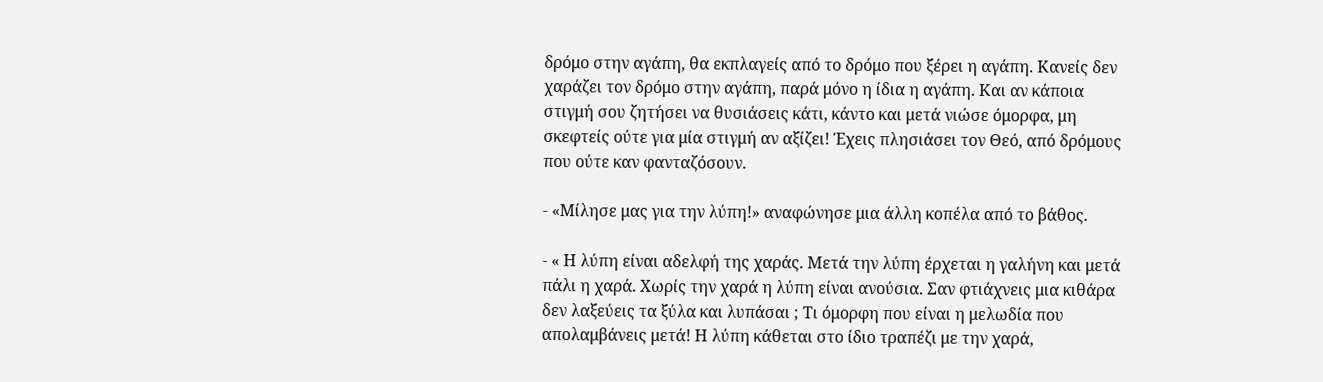δρόμο στην αγάπη, θα εκπλαγείς από το δρόμο που ξέρει η αγάπη. Κανείς δεν χαράζει τον δρόμο στην αγάπη, παρά μόνο η ίδια η αγάπη. Και αν κάποια στιγμή σου ζητήσει να θυσιάσεις κάτι, κάντο και μετά νιώσε όμορφα, μη σκεφτείς ούτε για μία στιγμή αν αξίζει! Έχεις πλησιάσει τον Θεό, από δρόμους που ούτε καν φανταζόσουν.

- «Μίλησε μας για την λύπη!» αναφώνησε μια άλλη κοπέλα από το βάθος.

- « Η λύπη είναι αδελφή της χαράς. Μετά την λύπη έρχεται η γαλήνη και μετά πάλι η χαρά. Χωρίς την χαρά η λύπη είναι ανούσια. Σαν φτιάχνεις μια κιθάρα δεν λαξεύεις τα ξύλα και λυπάσαι ; Τι όμορφη που είναι η μελωδία που απολαμβάνεις μετά! Η λύπη κάθεται στο ίδιο τραπέζι με την χαρά,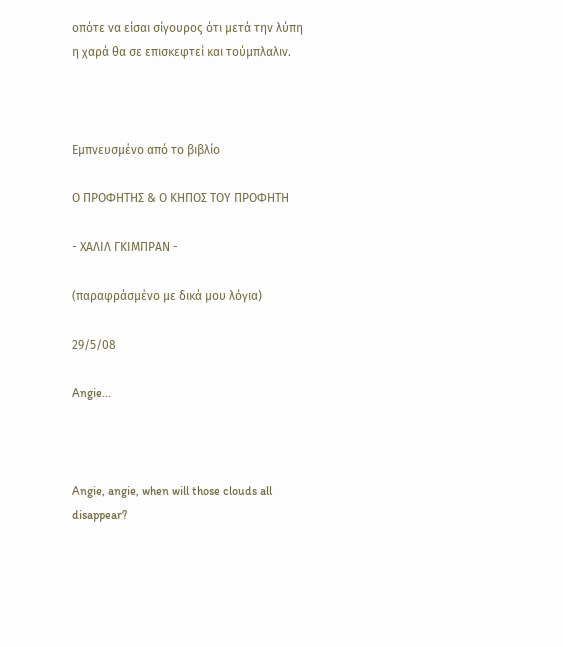οπότε να είσαι σίγουρος ότι μετά την λύπη η χαρά θα σε επισκεφτεί και τούμπλαλιν.



Εμπνευσμένο από το βιβλίο

Ο ΠΡΟΦΗΤΗΣ & Ο ΚΗΠΟΣ ΤΟΥ ΠΡΟΦΗΤΗ

- ΧΑΛΙΛ ΓΚΙΜΠΡΑΝ -

(παραφράσμένο με δικά μου λόγια)

29/5/08

Angie...



Angie, angie, when will those clouds all disappear?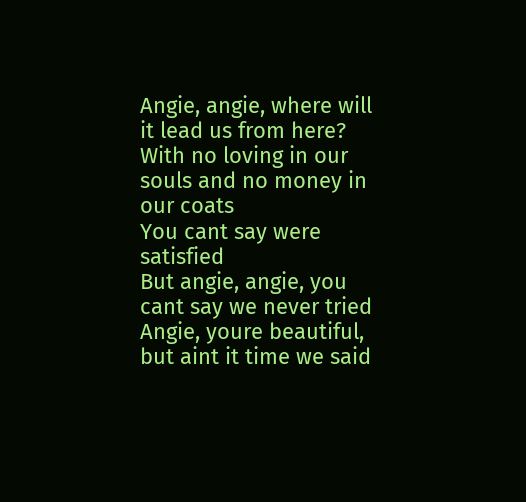Angie, angie, where will it lead us from here?
With no loving in our souls and no money in our coats
You cant say were satisfied
But angie, angie, you cant say we never tried
Angie, youre beautiful, but aint it time we said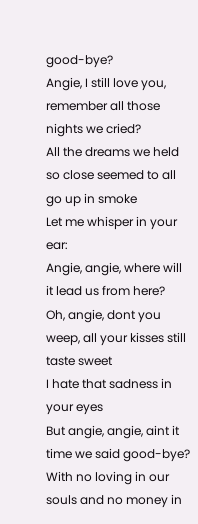good-bye?
Angie, I still love you, remember all those nights we cried?
All the dreams we held so close seemed to all go up in smoke
Let me whisper in your ear:
Angie, angie, where will it lead us from here?
Oh, angie, dont you weep, all your kisses still taste sweet
I hate that sadness in your eyes
But angie, angie, aint it time we said good-bye?
With no loving in our souls and no money in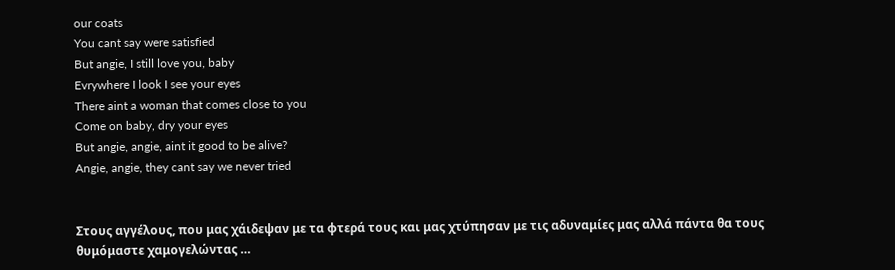our coats
You cant say were satisfied
But angie, I still love you, baby
Evrywhere I look I see your eyes
There aint a woman that comes close to you
Come on baby, dry your eyes
But angie, angie, aint it good to be alive?
Angie, angie, they cant say we never tried


Στους αγγέλους, που μας χάιδεψαν με τα φτερά τους και μας χτύπησαν με τις αδυναμίες μας αλλά πάντα θα τους θυμόμαστε χαμογελώντας …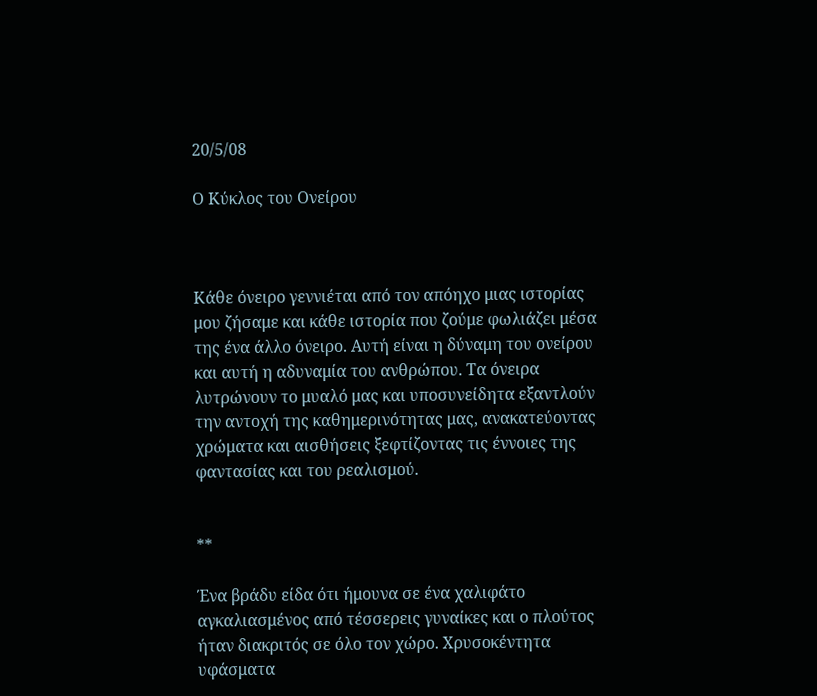20/5/08

Ο Κύκλος του Ονείρου



Κάθε όνειρο γεννιέται από τον απόηχο μιας ιστορίας μου ζήσαμε και κάθε ιστορία που ζούμε φωλιάζει μέσα της ένα άλλο όνειρο. Αυτή είναι η δύναμη του ονείρου και αυτή η αδυναμία του ανθρώπου. Τα όνειρα λυτρώνουν το μυαλό μας και υποσυνείδητα εξαντλούν την αντοχή της καθημερινότητας μας, ανακατεύοντας χρώματα και αισθήσεις ξεφτίζοντας τις έννοιες της φαντασίας και του ρεαλισμού.


**

Ένα βράδυ είδα ότι ήμουνα σε ένα χαλιφάτο αγκαλιασμένος από τέσσερεις γυναίκες και ο πλούτος ήταν διακριτός σε όλο τον χώρο. Χρυσοκέντητα υφάσματα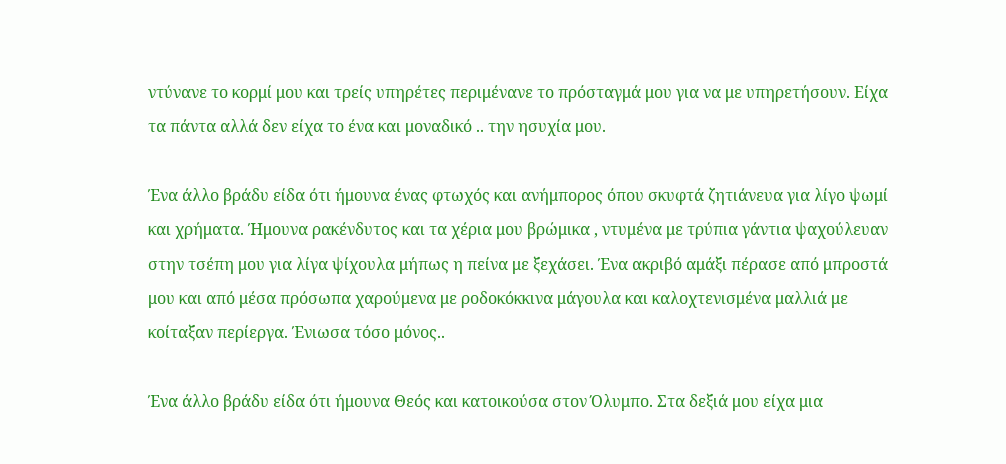ντύνανε το κορμί μου και τρείς υπηρέτες περιμένανε το πρόσταγμά μου για να με υπηρετήσουν. Είχα τα πάντα αλλά δεν είχα το ένα και μοναδικό .. την ησυχία μου.

Ένα άλλο βράδυ είδα ότι ήμουνα ένας φτωχός και ανήμπορος όπου σκυφτά ζητιάνευα για λίγο ψωμί και χρήματα. Ήμουνα ρακένδυτος και τα χέρια μου βρώμικα , ντυμένα με τρύπια γάντια ψαχούλευαν στην τσέπη μου για λίγα ψίχουλα μήπως η πείνα με ξεχάσει. Ένα ακριβό αμάξι πέρασε από μπροστά μου και από μέσα πρόσωπα χαρούμενα με ροδοκόκκινα μάγουλα και καλοχτενισμένα μαλλιά με κοίταξαν περίεργα. Ένιωσα τόσο μόνος..

Ένα άλλο βράδυ είδα ότι ήμουνα Θεός και κατοικούσα στον Όλυμπο. Στα δεξιά μου είχα μια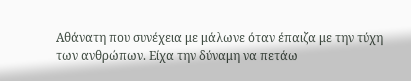Αθάνατη που συνέχεια με μάλωνε όταν έπαιζα με την τύχη των ανθρώπων. Είχα την δύναμη να πετάω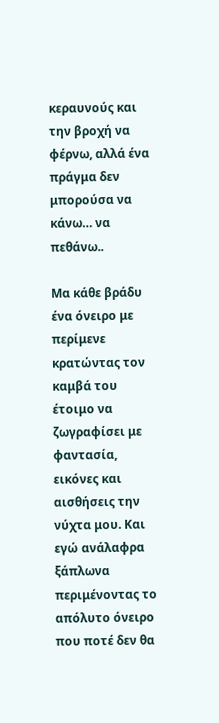κεραυνούς και την βροχή να φέρνω, αλλά ένα πράγμα δεν μπορούσα να κάνω… να πεθάνω..

Μα κάθε βράδυ ένα όνειρο με περίμενε κρατώντας τον καμβά του έτοιμο να ζωγραφίσει με φαντασία, εικόνες και αισθήσεις την νύχτα μου. Και εγώ ανάλαφρα ξάπλωνα περιμένοντας το απόλυτο όνειρο που ποτέ δεν θα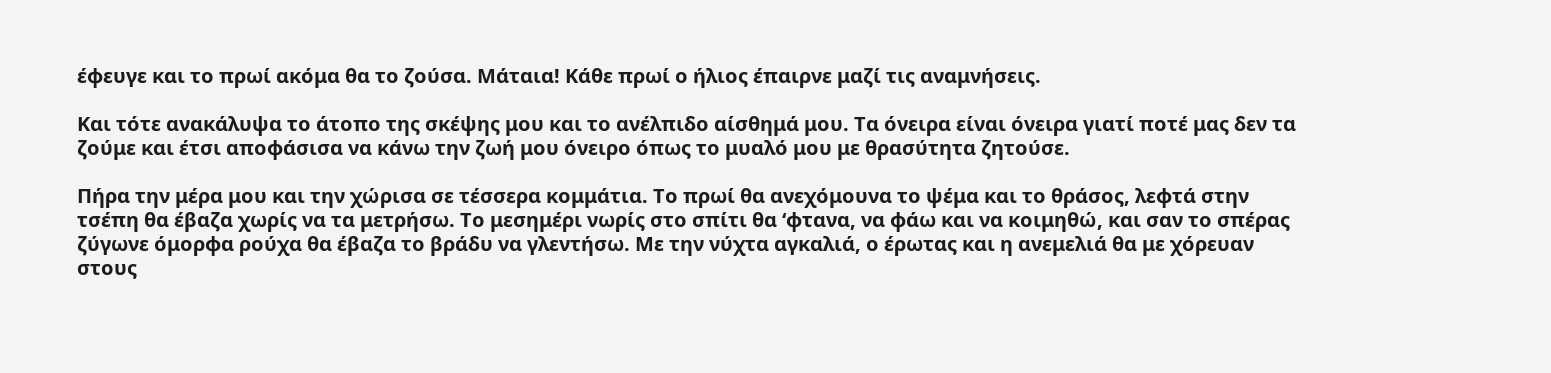έφευγε και το πρωί ακόμα θα το ζούσα. Μάταια! Κάθε πρωί ο ήλιος έπαιρνε μαζί τις αναμνήσεις.

Και τότε ανακάλυψα το άτοπο της σκέψης μου και το ανέλπιδο αίσθημά μου. Τα όνειρα είναι όνειρα γιατί ποτέ μας δεν τα ζούμε και έτσι αποφάσισα να κάνω την ζωή μου όνειρο όπως το μυαλό μου με θρασύτητα ζητούσε.

Πήρα την μέρα μου και την χώρισα σε τέσσερα κομμάτια. Το πρωί θα ανεχόμουνα το ψέμα και το θράσος, λεφτά στην τσέπη θα έβαζα χωρίς να τα μετρήσω. Το μεσημέρι νωρίς στο σπίτι θα ‘φτανα, να φάω και να κοιμηθώ, και σαν το σπέρας ζύγωνε όμορφα ρούχα θα έβαζα το βράδυ να γλεντήσω. Με την νύχτα αγκαλιά, ο έρωτας και η ανεμελιά θα με χόρευαν στους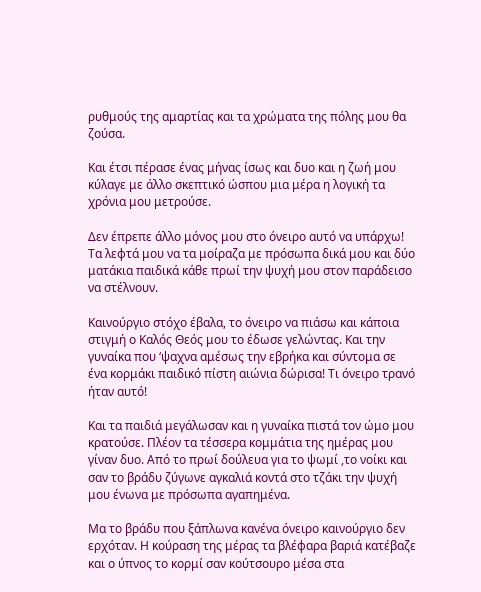ρυθμούς της αμαρτίας και τα χρώματα της πόλης μου θα ζούσα.

Και έτσι πέρασε ένας μήνας ίσως και δυο και η ζωή μου κύλαγε με άλλο σκεπτικό ώσπου μια μέρα η λογική τα χρόνια μου μετρούσε.

Δεν έπρεπε άλλο μόνος μου στο όνειρο αυτό να υπάρχω! Τα λεφτά μου να τα μοίραζα με πρόσωπα δικά μου και δύο ματάκια παιδικά κάθε πρωί την ψυχή μου στον παράδεισο να στέλνουν.

Καινούργιο στόχο έβαλα, το όνειρο να πιάσω και κάποια στιγμή ο Καλός Θεός μου το έδωσε γελώντας. Και την γυναίκα που ‘ψαχνα αμέσως την εβρήκα και σύντομα σε ένα κορμάκι παιδικό πίστη αιώνια δώρισα! Τι όνειρο τρανό ήταν αυτό!

Και τα παιδιά μεγάλωσαν και η γυναίκα πιστά τον ώμο μου κρατούσε. Πλέον τα τέσσερα κομμάτια της ημέρας μου γίναν δυο. Από το πρωί δούλευα για το ψωμί ,το νοίκι και σαν το βράδυ ζύγωνε αγκαλιά κοντά στο τζάκι την ψυχή μου ένωνα με πρόσωπα αγαπημένα.

Μα το βράδυ που ξάπλωνα κανένα όνειρο καινούργιο δεν ερχόταν. Η κούραση της μέρας τα βλέφαρα βαριά κατέβαζε και ο ύπνος το κορμί σαν κούτσουρο μέσα στα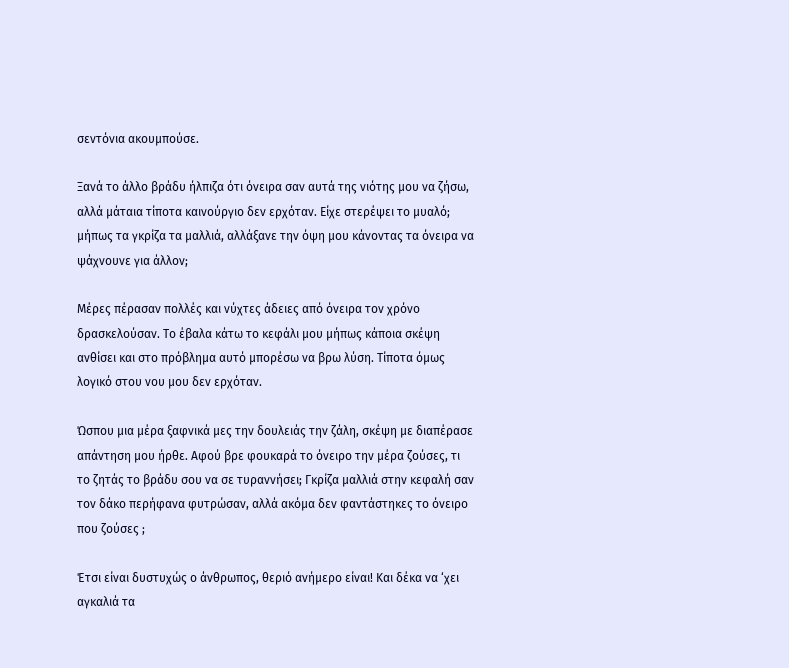σεντόνια ακουμπούσε.

Ξανά το άλλο βράδυ ήλπιζα ότι όνειρα σαν αυτά της νιότης μου να ζήσω, αλλά μάταια τίποτα καινούργιο δεν ερχόταν. Είχε στερέψει το μυαλό; μήπως τα γκρίζα τα μαλλιά, αλλάξανε την όψη μου κάνοντας τα όνειρα να ψάχνουνε για άλλον;

Μέρες πέρασαν πολλές και νύχτες άδειες από όνειρα τον χρόνο δρασκελούσαν. Το έβαλα κάτω το κεφάλι μου μήπως κάποια σκέψη ανθίσει και στο πρόβλημα αυτό μπορέσω να βρω λύση. Τίποτα όμως λογικό στου νου μου δεν ερχόταν.

Ώσπου μια μέρα ξαφνικά μες την δουλειάς την ζάλη, σκέψη με διαπέρασε απάντηση μου ήρθε. Αφού βρε φουκαρά το όνειρο την μέρα ζούσες, τι το ζητάς το βράδυ σου να σε τυραννήσει; Γκρίζα μαλλιά στην κεφαλή σαν τον δάκο περήφανα φυτρώσαν, αλλά ακόμα δεν φαντάστηκες το όνειρο που ζούσες ;

Έτσι είναι δυστυχώς ο άνθρωπος, θεριό ανήμερο είναι! Και δέκα να ‘χει αγκαλιά τα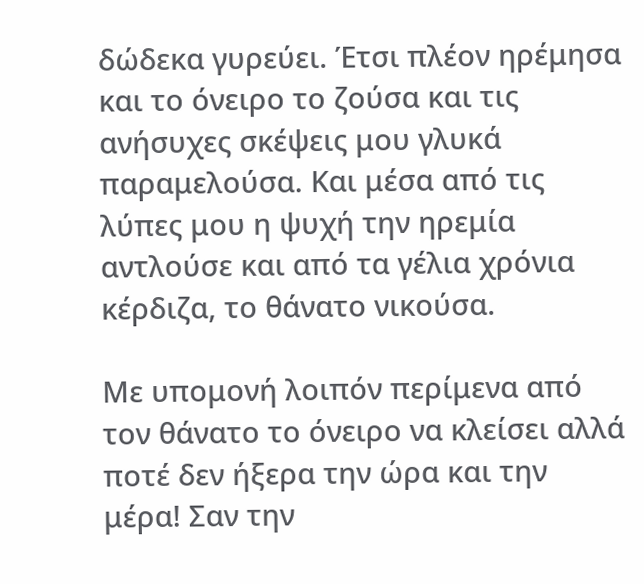δώδεκα γυρεύει. Έτσι πλέον ηρέμησα και το όνειρο το ζούσα και τις ανήσυχες σκέψεις μου γλυκά παραμελούσα. Και μέσα από τις λύπες μου η ψυχή την ηρεμία αντλούσε και από τα γέλια χρόνια κέρδιζα, το θάνατο νικούσα.

Με υπομονή λοιπόν περίμενα από τον θάνατο το όνειρο να κλείσει αλλά ποτέ δεν ήξερα την ώρα και την μέρα! Σαν την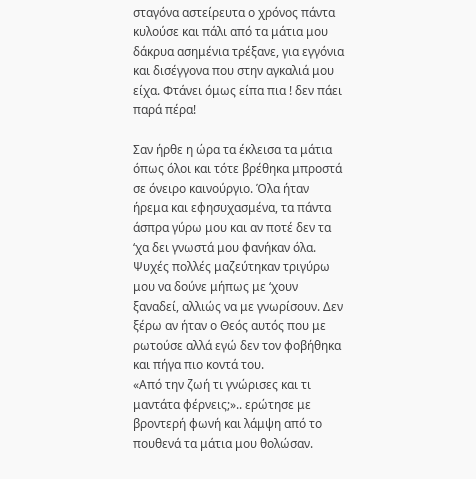σταγόνα αστείρευτα ο χρόνος πάντα κυλούσε και πάλι από τα μάτια μου δάκρυα ασημένια τρέξανε, για εγγόνια και δισέγγονα που στην αγκαλιά μου είχα. Φτάνει όμως είπα πια ! δεν πάει παρά πέρα!

Σαν ήρθε η ώρα τα έκλεισα τα μάτια όπως όλοι και τότε βρέθηκα μπροστά σε όνειρο καινούργιο. Όλα ήταν ήρεμα και εφησυχασμένα, τα πάντα άσπρα γύρω μου και αν ποτέ δεν τα ‘χα δει γνωστά μου φανήκαν όλα. Ψυχές πολλές μαζεύτηκαν τριγύρω μου να δούνε μήπως με ‘χουν ξαναδεί, αλλιώς να με γνωρίσουν. Δεν ξέρω αν ήταν ο Θεός αυτός που με ρωτούσε αλλά εγώ δεν τον φοβήθηκα και πήγα πιο κοντά του.
«Από την ζωή τι γνώρισες και τι μαντάτα φέρνεις;».. ερώτησε με βροντερή φωνή και λάμψη από το πουθενά τα μάτια μου θολώσαν.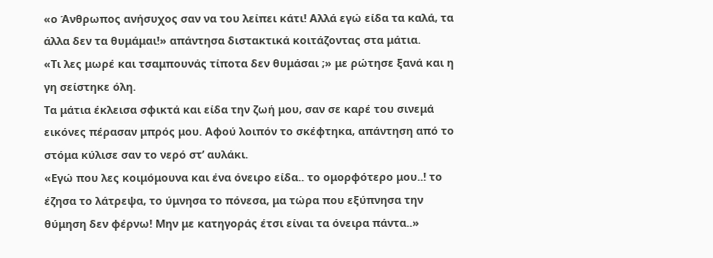«ο Άνθρωπος ανήσυχος σαν να του λείπει κάτι! Αλλά εγώ είδα τα καλά, τα άλλα δεν τα θυμάμαι!» απάντησα διστακτικά κοιτάζοντας στα μάτια.
«Τι λες μωρέ και τσαμπουνάς τίποτα δεν θυμάσαι ;» με ρώτησε ξανά και η γη σείστηκε όλη.
Τα μάτια έκλεισα σφικτά και είδα την ζωή μου, σαν σε καρέ του σινεμά εικόνες πέρασαν μπρός μου. Αφού λοιπόν το σκέφτηκα, απάντηση από το στόμα κύλισε σαν το νερό στ’ αυλάκι.
«Εγώ που λες κοιμόμουνα και ένα όνειρο είδα.. το ομορφότερο μου..! το έζησα το λάτρεψα, το ύμνησα το πόνεσα, μα τώρα που εξύπνησα την θύμηση δεν φέρνω! Μην με κατηγοράς έτσι είναι τα όνειρα πάντα..»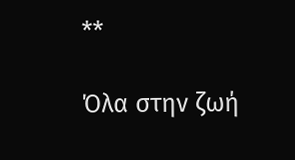**

Όλα στην ζωή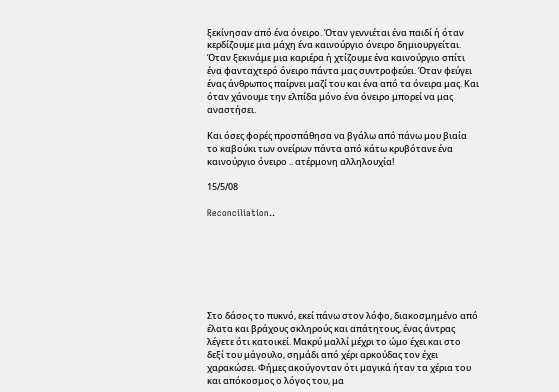ξεκίνησαν από ένα όνειρο. Όταν γεννιέται ένα παιδί ή όταν κερδίζουμε μια μάχη ένα καινούργιο όνειρο δημιουργείται. Όταν ξεκινάμε μια καριέρα ή χτίζουμε ένα καινούργιο σπίτι ένα φανταχτερό όνειρο πάντα μας συντροφεύει. Όταν φεύγει ένας άνθρωπος παίρνει μαζί του και ένα από τα όνειρα μας. Και όταν χάνουμε την ελπίδα μόνο ένα όνειρο μπορεί να μας αναστήσει.

Και όσες φορές προσπάθησα να βγάλω από πάνω μου βιαία το καβούκι των ονείρων πάντα από κάτω κρυβότανε ένα καινούργιο όνειρο .. ατέρμονη αλληλουχία!

15/5/08

Reconciliation..







Στο δάσος το πυκνό, εκεί πάνω στον λόφο, διακοσμημένο από έλατα και βράχους σκληρούς και απάτητους, ένας άντρας λέγετε ότι κατοικεί. Μακρύ μαλλί μέχρι το ώμο έχει και στο δεξί του μάγουλο, σημάδι από χέρι αρκούδας τον έχει χαρακώσει. Φήμες ακούγονταν ότι μαγικά ήταν τα χέρια του και απόκοσμος ο λόγος του, μα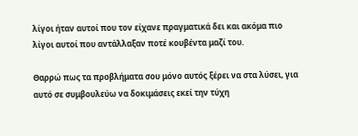λίγοι ήταν αυτοί που τον είχανε πραγματικά δει και ακόμα πιο λίγοι αυτοί που αντάλλαξαν ποτέ κουβέντα μαζί του.

Θαρρώ πως τα προβλήματα σου μόνο αυτός ξέρει να στα λύσει, για αυτό σε συμβουλεύω να δοκιμάσεις εκεί την τύχη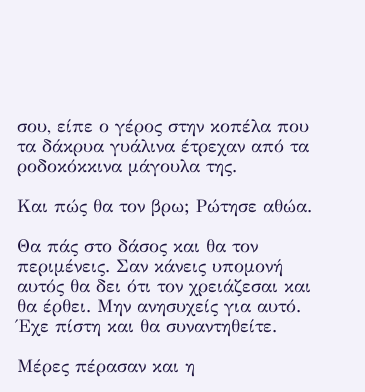σου, είπε ο γέρος στην κοπέλα που τα δάκρυα γυάλινα έτρεχαν από τα ροδοκόκκινα μάγουλα της.

Και πώς θα τον βρω; Ρώτησε αθώα.

Θα πάς στο δάσος και θα τον περιμένεις. Σαν κάνεις υπομονή αυτός θα δει ότι τον χρειάζεσαι και θα έρθει. Μην ανησυχείς για αυτό. Έχε πίστη και θα συναντηθείτε.

Μέρες πέρασαν και η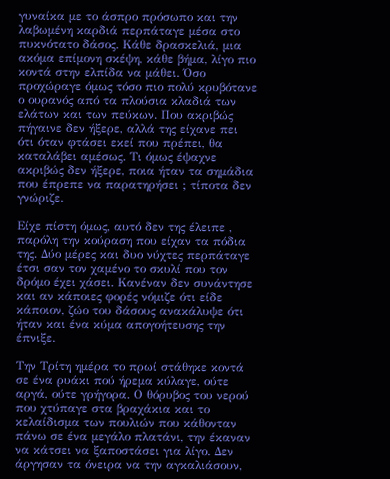γυναίκα με το άσπρο πρόσωπο και την λαβωμένη καρδιά περπάταγε μέσα στο πυκνότατο δάσος. Κάθε δρασκελιά, μια ακόμα επίμονη σκέψη, κάθε βήμα, λίγο πιο κοντά στην ελπίδα να μάθει. Όσο προχώραγε όμως τόσο πιο πολύ κρυβότανε ο ουρανός από τα πλούσια κλαδιά των ελάτων και των πεύκων. Που ακριβώς πήγαινε δεν ήξερε, αλλά της είχανε πει ότι όταν φτάσει εκεί που πρέπει, θα καταλάβει αμέσως. Τι όμως έψαχνε ακριβώς δεν ήξερε, ποια ήταν τα σημάδια που έπρεπε να παρατηρήσει ; τίποτα δεν γνώριζε.

Είχε πίστη όμως, αυτό δεν της έλειπε , παρόλη την κούραση που είχαν τα πόδια της. Δύο μέρες και δυο νύχτες περπάταγε έτσι σαν τον χαμένο το σκυλί που τον δρόμο έχει χάσει. Κανέναν δεν συνάντησε και αν κάποιες φορές νόμιζε ότι είδε κάποιον, ζώο του δάσους ανακάλυψε ότι ήταν και ένα κύμα απογοήτευσης την έπνιξε.

Την Τρίτη ημέρα το πρωί στάθηκε κοντά σε ένα ρυάκι πού ήρεμα κύλαγε, ούτε αργά, ούτε γρήγορα. Ο θόρυβος του νερού που χτύπαγε στα βραχάκια και το κελαίδισμα των πουλιών που κάθονταν πάνω σε ένα μεγάλο πλατάνι, την έκαναν να κάτσει να ξαποστάσει για λίγο. Δεν άργησαν τα όνειρα να την αγκαλιάσουν,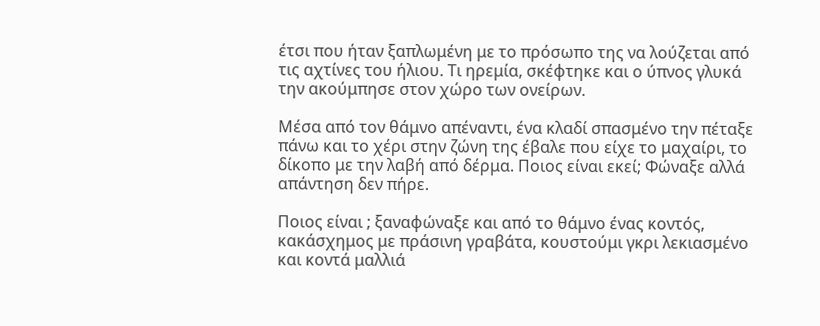έτσι που ήταν ξαπλωμένη με το πρόσωπο της να λούζεται από τις αχτίνες του ήλιου. Τι ηρεμία, σκέφτηκε και ο ύπνος γλυκά την ακούμπησε στον χώρο των ονείρων.

Μέσα από τον θάμνο απέναντι, ένα κλαδί σπασμένο την πέταξε πάνω και το χέρι στην ζώνη της έβαλε που είχε το μαχαίρι, το δίκοπο με την λαβή από δέρμα. Ποιος είναι εκεί; Φώναξε αλλά απάντηση δεν πήρε.

Ποιος είναι ; ξαναφώναξε και από το θάμνο ένας κοντός, κακάσχημος με πράσινη γραβάτα, κουστούμι γκρι λεκιασμένο και κοντά μαλλιά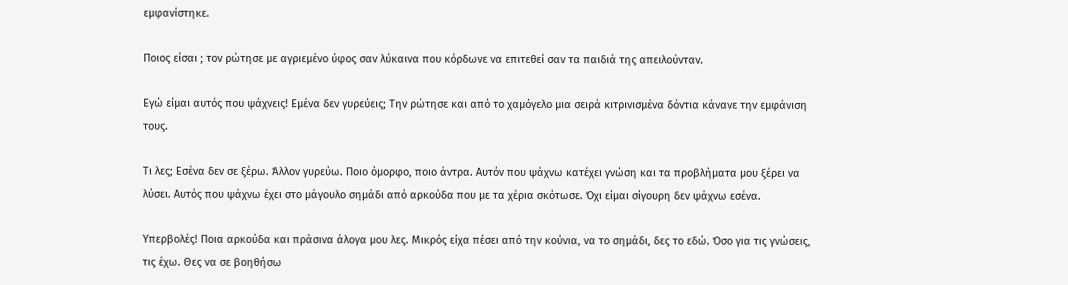εμφανίστηκε.

Ποιος είσαι ; τον ρώτησε με αγριεμένο ύφος σαν λύκαινα που κόρδωνε να επιτεθεί σαν τα παιδιά της απειλούνταν.

Εγώ είμαι αυτός που ψάχνεις! Εμένα δεν γυρεύεις; Την ρώτησε και από το χαμόγελο μια σειρά κιτρινισμένα δόντια κάνανε την εμφάνιση τους.

Τι λες; Εσένα δεν σε ξέρω. Άλλον γυρεύω. Ποιο όμορφο, ποιο άντρα. Αυτόν που ψάχνω κατέχει γνώση και τα προβλήματα μου ξέρει να λύσει. Αυτός που ψάχνω έχει στο μάγουλο σημάδι από αρκούδα που με τα χέρια σκότωσε. Όχι είμαι σίγουρη δεν ψάχνω εσένα.

Υπερβολές! Ποια αρκούδα και πράσινα άλογα μου λες. Μικρός είχα πέσει από την κούνια, να το σημάδι, δες το εδώ. Όσο για τις γνώσεις, τις έχω. Θες να σε βοηθήσω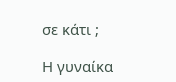σε κάτι ;

Η γυναίκα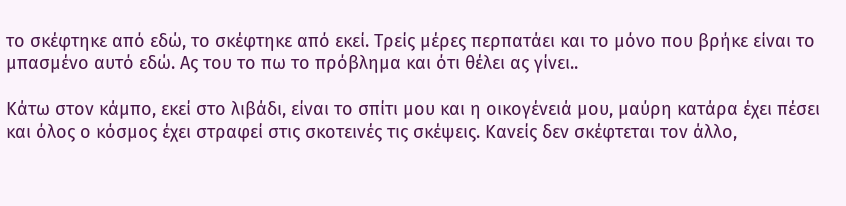το σκέφτηκε από εδώ, το σκέφτηκε από εκεί. Τρείς μέρες περπατάει και το μόνο που βρήκε είναι το μπασμένο αυτό εδώ. Ας του το πω το πρόβλημα και ότι θέλει ας γίνει..

Κάτω στον κάμπο, εκεί στο λιβάδι, είναι το σπίτι μου και η οικογένειά μου, μαύρη κατάρα έχει πέσει και όλος ο κόσμος έχει στραφεί στις σκοτεινές τις σκέψεις. Κανείς δεν σκέφτεται τον άλλο,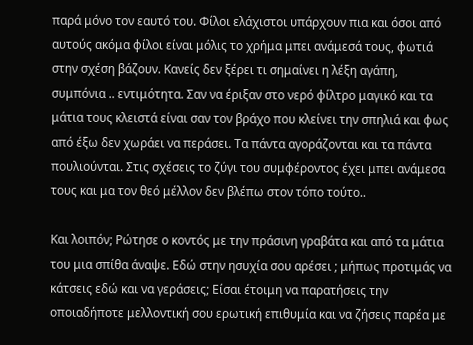παρά μόνο τον εαυτό του. Φίλοι ελάχιστοι υπάρχουν πια και όσοι από αυτούς ακόμα φίλοι είναι μόλις το χρήμα μπει ανάμεσά τους, φωτιά στην σχέση βάζουν. Κανείς δεν ξέρει τι σημαίνει η λέξη αγάπη, συμπόνια .. εντιμότητα. Σαν να έριξαν στο νερό φίλτρο μαγικό και τα μάτια τους κλειστά είναι σαν τον βράχο που κλείνει την σπηλιά και φως από έξω δεν χωράει να περάσει. Τα πάντα αγοράζονται και τα πάντα πουλιούνται. Στις σχέσεις το ζύγι του συμφέροντος έχει μπει ανάμεσα τους και μα τον θεό μέλλον δεν βλέπω στον τόπο τούτο..

Και λοιπόν; Ρώτησε ο κοντός με την πράσινη γραβάτα και από τα μάτια του μια σπίθα άναψε. Εδώ στην ησυχία σου αρέσει ; μήπως προτιμάς να κάτσεις εδώ και να γεράσεις; Είσαι έτοιμη να παρατήσεις την οποιαδήποτε μελλοντική σου ερωτική επιθυμία και να ζήσεις παρέα με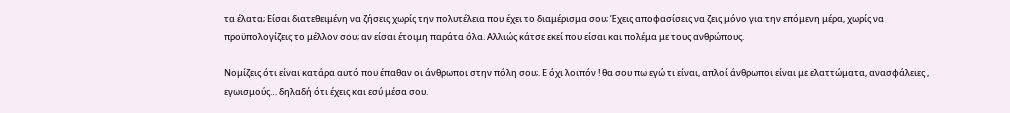τα έλατα; Είσαι διατεθειμένη να ζήσεις χωρίς την πολυτέλεια που έχει το διαμέρισμα σου; Έχεις αποφασίσεις να ζεις μόνο για την επόμενη μέρα, χωρίς να προϋπολογίζεις το μέλλον σου; αν είσαι έτοιμη παράτα όλα. Αλλιώς κάτσε εκεί που είσαι και πολέμα με τους ανθρώπους.

Νομίζεις ότι είναι κατάρα αυτό που έπαθαν οι άνθρωποι στην πόλη σου;. Ε όχι λοιπόν ! θα σου πω εγώ τι είναι, απλοί άνθρωποι είναι με ελαττώματα, ανασφάλειες , εγωισμούς… δηλαδή ότι έχεις και εσύ μέσα σου.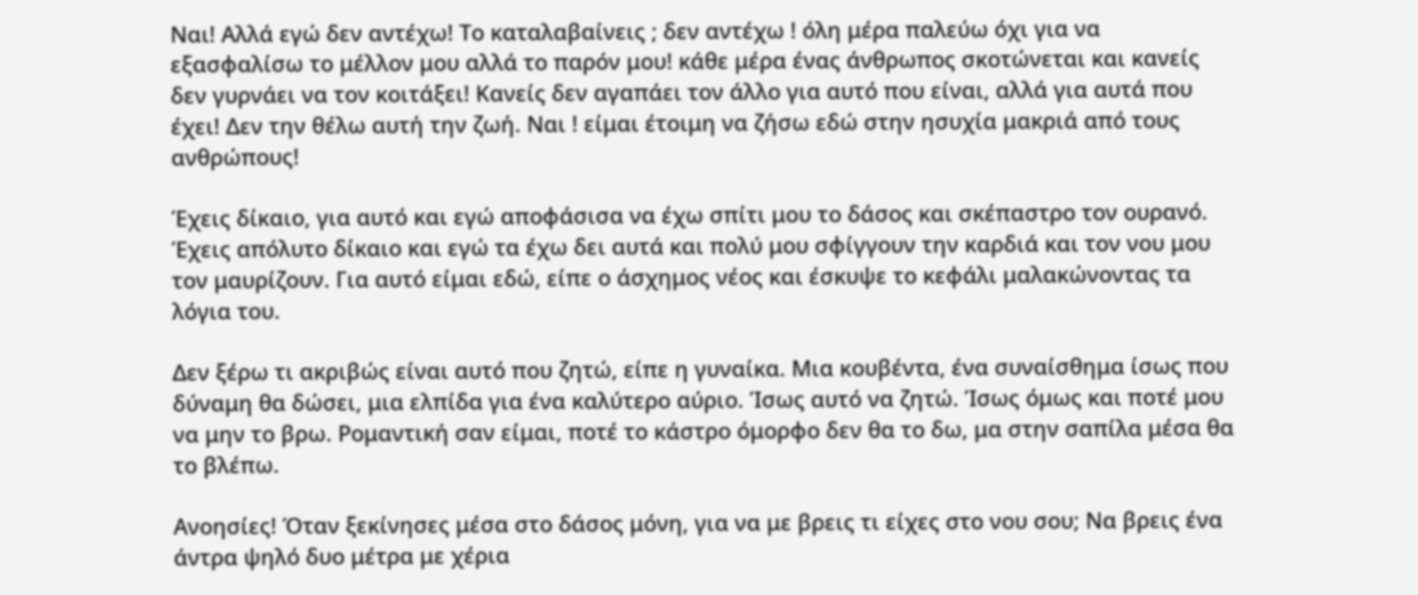Ναι! Αλλά εγώ δεν αντέχω! Το καταλαβαίνεις ; δεν αντέχω ! όλη μέρα παλεύω όχι για να εξασφαλίσω το μέλλον μου αλλά το παρόν μου! κάθε μέρα ένας άνθρωπος σκοτώνεται και κανείς δεν γυρνάει να τον κοιτάξει! Κανείς δεν αγαπάει τον άλλο για αυτό που είναι, αλλά για αυτά που έχει! Δεν την θέλω αυτή την ζωή. Ναι ! είμαι έτοιμη να ζήσω εδώ στην ησυχία μακριά από τους ανθρώπους!

Έχεις δίκαιο, για αυτό και εγώ αποφάσισα να έχω σπίτι μου το δάσος και σκέπαστρο τον ουρανό. Έχεις απόλυτο δίκαιο και εγώ τα έχω δει αυτά και πολύ μου σφίγγουν την καρδιά και τον νου μου τον μαυρίζουν. Για αυτό είμαι εδώ, είπε ο άσχημος νέος και έσκυψε το κεφάλι μαλακώνοντας τα λόγια του.

Δεν ξέρω τι ακριβώς είναι αυτό που ζητώ, είπε η γυναίκα. Μια κουβέντα, ένα συναίσθημα ίσως που δύναμη θα δώσει, μια ελπίδα για ένα καλύτερο αύριο. Ίσως αυτό να ζητώ. Ίσως όμως και ποτέ μου να μην το βρω. Ρομαντική σαν είμαι, ποτέ το κάστρο όμορφο δεν θα το δω, μα στην σαπίλα μέσα θα το βλέπω.

Ανοησίες! Όταν ξεκίνησες μέσα στο δάσος μόνη, για να με βρεις τι είχες στο νου σου; Να βρεις ένα άντρα ψηλό δυο μέτρα με χέρια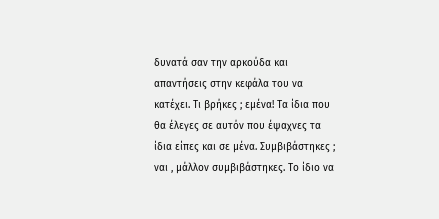δυνατά σαν την αρκούδα και απαντήσεις στην κεφάλα του να κατέχει. Τι βρήκες ; εμένα! Τα ίδια που θα έλεγες σε αυτόν που έψαχνες τα ίδια είπες και σε μένα. Συμβιβάστηκες ; ναι , μάλλον συμβιβάστηκες. Το ίδιο να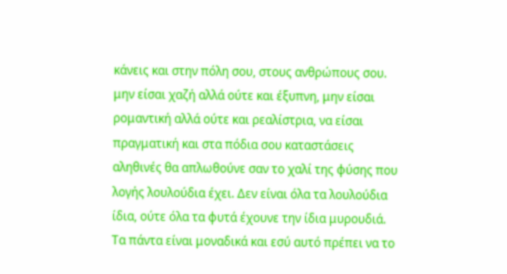κάνεις και στην πόλη σου, στους ανθρώπους σου. μην είσαι χαζή αλλά ούτε και έξυπνη, μην είσαι ρομαντική αλλά ούτε και ρεαλίστρια, να είσαι πραγματική και στα πόδια σου καταστάσεις αληθινές θα απλωθούνε σαν το χαλί της φύσης που λογής λουλούδια έχει. Δεν είναι όλα τα λουλούδια ίδια, ούτε όλα τα φυτά έχουνε την ίδια μυρουδιά. Τα πάντα είναι μοναδικά και εσύ αυτό πρέπει να το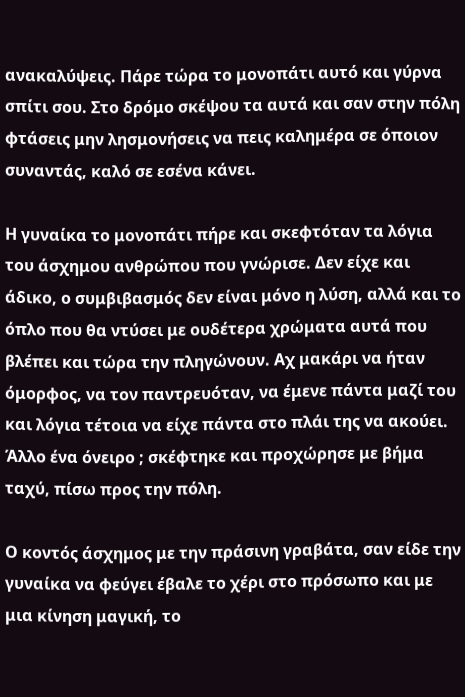ανακαλύψεις. Πάρε τώρα το μονοπάτι αυτό και γύρνα σπίτι σου. Στο δρόμο σκέψου τα αυτά και σαν στην πόλη φτάσεις μην λησμονήσεις να πεις καλημέρα σε όποιον συναντάς, καλό σε εσένα κάνει.

Η γυναίκα το μονοπάτι πήρε και σκεφτόταν τα λόγια του άσχημου ανθρώπου που γνώρισε. Δεν είχε και άδικο, ο συμβιβασμός δεν είναι μόνο η λύση, αλλά και το όπλο που θα ντύσει με ουδέτερα χρώματα αυτά που βλέπει και τώρα την πληγώνουν. Αχ μακάρι να ήταν όμορφος, να τον παντρευόταν, να έμενε πάντα μαζί του και λόγια τέτοια να είχε πάντα στο πλάι της να ακούει. Άλλο ένα όνειρο ; σκέφτηκε και προχώρησε με βήμα ταχύ, πίσω προς την πόλη.

Ο κοντός άσχημος με την πράσινη γραβάτα, σαν είδε την γυναίκα να φεύγει έβαλε το χέρι στο πρόσωπο και με μια κίνηση μαγική, το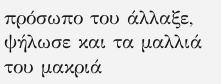πρόσωπο του άλλαξε, ψήλωσε και τα μαλλιά του μακριά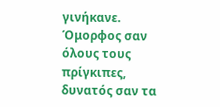γινήκανε. Όμορφος σαν όλους τους πρίγκιπες, δυνατός σαν τα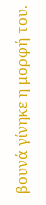βουνά γίνηκε η μορφή του.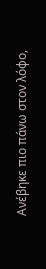Ανέβηκε πιο πάνω στον λόφο,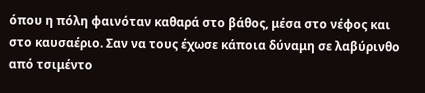όπου η πόλη φαινόταν καθαρά στο βάθος, μέσα στο νέφος και στο καυσαέριο. Σαν να τους έχωσε κάποια δύναμη σε λαβύρινθο από τσιμέντο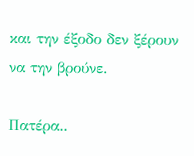και την έξοδο δεν ξέρουν να την βρούνε.

Πατέρα..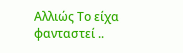Αλλιώς Το είχα φανταστεί ..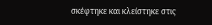σκέφτηκε και κλείστηκε στις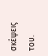σκέψεις του.